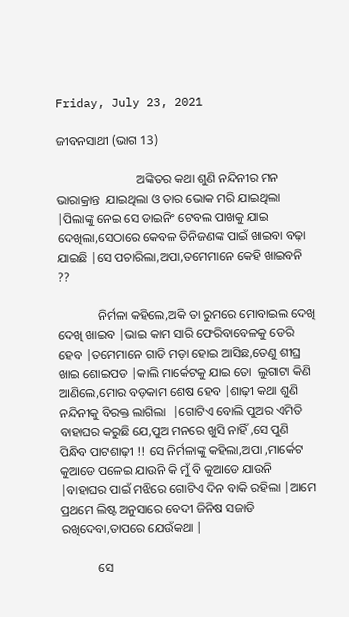Friday, July 23, 2021

ଜୀବନସାଥୀ (ଭାଗ 13)

                          ଅଙ୍କିତର କଥା ଶୁଣି ନନ୍ଦିନୀର ମନ ଭାରାକ୍ରାନ୍ତ  ଯାଇଥିଲା ଓ ତାର ଭୋକ ମରି ଯାଇଥିଲା |ପିଲାଙ୍କୁ ନେଇ ସେ ଡାଇନିଂ ଟେବଲ ପାଖକୁ ଯାଇ ଦେଖିଲା,ସେଠାରେ କେବଳ ତିନିଜଣଙ୍କ ପାଇଁ ଖାଇବା ବଢ଼ା ଯାଇଛି |ସେ ପଚାରିଲା,ଅପା,ତମେମାନେ କେହି ଖାଇବନି ??

             ନିର୍ମଳା କହିଲେ,ଅକି ତା ରୁମରେ ମୋବାଇଲ ଦେଖି ଦେଖି ଖାଇବ |ଭାଇ କାମ ସାରି ଫେରିବାବେଳକୁ ଡେରି ହେବ |ତମେମାନେ ଗାଡି ମଡ଼ା ହୋଇ ଆସିଛ,ତେଣୁ ଶୀଘ୍ର ଖାଇ ଶୋଇପଡ |କାଲି ମାର୍କେଟକୁ ଯାଇ ତୋ  ଲୁଗାଟା କିଣି ଆଣିଲେ,ମୋର ବଡ଼କାମ ଶେଷ ହେବ |ଶାଢ଼ୀ କଥା ଶୁଣି ନନ୍ଦିନୀକୁ ବିରକ୍ତ ଲାଗିଲା  |ଗୋଟିଏ ବୋଲି ପୁଅର ଏମିତି ବାହାଘର କରୁଛି ଯେ,ପୁଅ ମନରେ ଖୁସି ନାହିଁ ,ସେ ପୁଣି ପିନ୍ଧିବ ପାଟଶାଢ଼ୀ !! ସେ ନିର୍ମଳାଙ୍କୁ କହିଲା,ଅପା ,ମାର୍କେଟ କୁଆଡେ ପଳେଇ ଯାଉନି କି ମୁଁ ବି କୁଆଡେ ଯାଉନି |ବାହାଘର ପାଇଁ ମଝିରେ ଗୋଟିଏ ଦିନ ବାକି ରହିଲା |ଆମେ ପ୍ରଥମେ ଲିଷ୍ଟ ଅନୁସାରେ ବେଦୀ ଜିନିଷ ସଜାଡି ରଖିଦେବା,ତାପରେ ଯେଉଁକଥା |

            ସେ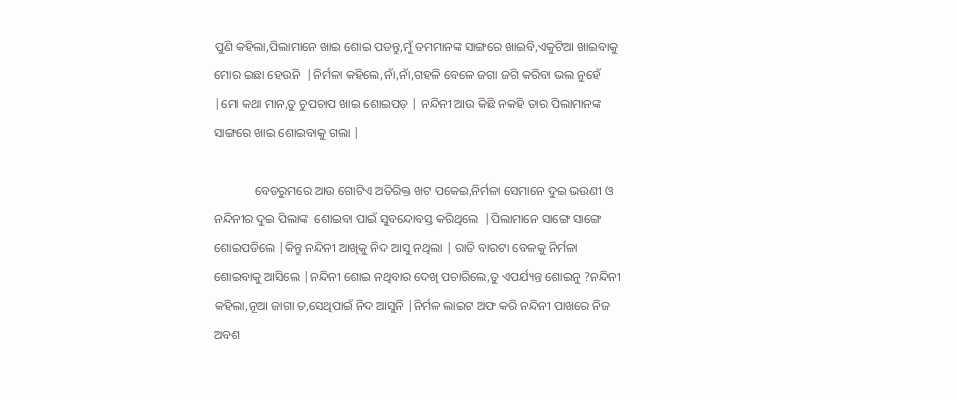ପୁଣି କହିଲା,ପିଲାମାନେ ଖାଇ ଶୋଇ ପଡନ୍ତୁ,ମୁଁ ତମମାନଙ୍କ ସାଙ୍ଗରେ ଖାଇବି,ଏକୁଟିଆ ଖାଇବାକୁ ମୋର ଇଛା ହେଉନି  |ନିର୍ମଳା କହିଲେ,ନାଁ,ନାଁ,ଗହଳି ବେଳେ ଜଗା ଜଗି କରିବା ଭଲ ନୁହେଁ |ମୋ କଥା ମାନ,ତୁ ଚୁପଚାପ ଖାଇ ଶୋଇପଡ଼ | ନନ୍ଦିନୀ ଆଉ କିଛି ନକହି ତାର ପିଲାମାନଙ୍କ ସାଙ୍ଗରେ ଖାଇ ଶୋଇବାକୁ ଗଲା |

             ବେଡରୁମରେ ଆଉ ଗୋଟିଏ ଅତିରିକ୍ତ ଖଟ ପକେଇ,ନିର୍ମଳା ସେମାନେ ଦୁଇ ଭଉଣୀ ଓ ନନ୍ଦିନୀର ଦୁଇ ପିଲାଙ୍କ  ଶୋଇବା ପାଇଁ ସୁବନ୍ଦୋବସ୍ତ କରିଥିଲେ  |ପିଲାମାନେ ସାଙ୍ଗେ ସାଙ୍ଗେ ଶୋଇପଡିଲେ |କିନ୍ତୁ ନନ୍ଦିନୀ ଆଖିକୁ ନିଦ ଆସୁ ନଥିଲା | ରାତି ବାରଟା ବେଳକୁ ନିର୍ମଳା ଶୋଇବାକୁ ଆସିଲେ |ନନ୍ଦିନୀ ଶୋଇ ନଥିବାର ଦେଖି ପଚାରିଲେ,ତୁ ଏପର୍ଯ୍ୟନ୍ତ ଶୋଇନୁ ?ନନ୍ଦିନୀ କହିଲା,ନୂଆ ଜାଗା ତ,ସେଥିପାଇଁ ନିଦ ଆସୁନି |ନିର୍ମଳ ଲାଇଟ ଅଫ କରି ନନ୍ଦିନୀ ପାଖରେ ନିଜ ଅବଶ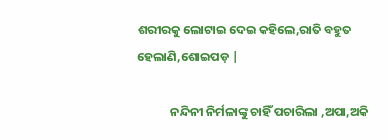ଶରୀରକୁ ଲୋଟାଇ ଦେଇ କହିଲେ,ରାତି ବହୁତ ହେଲାଣି,ଶୋଇପଡ଼ |

            ନନ୍ଦିନୀ ନିର୍ମଳାଙ୍କୁ ଚାହିଁ ପଚାରିଲା ,ଅପା,ଅକି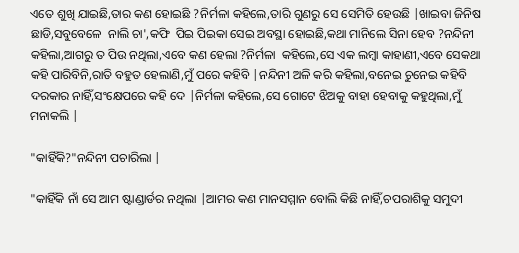ଏତେ ଶୁଖି ଯାଇଛି,ତାର କଣ ହୋଇଛି ?ନିର୍ମଳା କହିଲେ,ତାରି ଗୁଣରୁ ସେ ସେମିତି ହେଉଛି |ଖାଇବା ଜିନିଷ ଛାଡି,ସବୁବେଳେ  ନାଲି ଚା',କଫି  ପିଇ ପିଇକା ସେଇ ଅବସ୍ଥା ହୋଇଛି,କଥା ମାନିଲେ ସିନା ହେବ ?ନନ୍ଦିନୀ କହିଲା,ଆଗରୁ ତ ପିଉ ନଥିଲା,ଏବେ କଣ ହେଲା ?ନିର୍ମଳା  କହିଲେ,ସେ ଏକ ଲମ୍ବା କାହାଣୀ,ଏବେ ସେକଥା କହି ପାରିବିନି,ରାତି ବହୁତ ହେଲାଣି,ମୁଁ ପରେ କହିବି |ନନ୍ଦିନୀ ଅଳି କରି କହିଲା,ବନେଇ ଚୁନେଇ କହିବି ଦରକାର ନାହିଁ,ସଂକ୍ଷେପରେ କହି ଦେ |ନିର୍ମଳା କହିଲେ,ସେ ଗୋଟେ ଝିଅକୁ ବାହା ହେବାକୁ କହୁଥିଲା,ମୁଁ ମନାକଲି |

"କାହିଁକି?"ନନ୍ଦିନୀ ପଚାରିଲା |

"କାହିଁକି ନାଁ ସେ ଆମ ଷ୍ଟାଣ୍ଡାର୍ଡର ନଥିଲା |ଆମର କଣ ମାନସମ୍ମାନ ବୋଲି କିଛି ନାହିଁ,ଚପରାଶିକୁ ସମୁଦୀ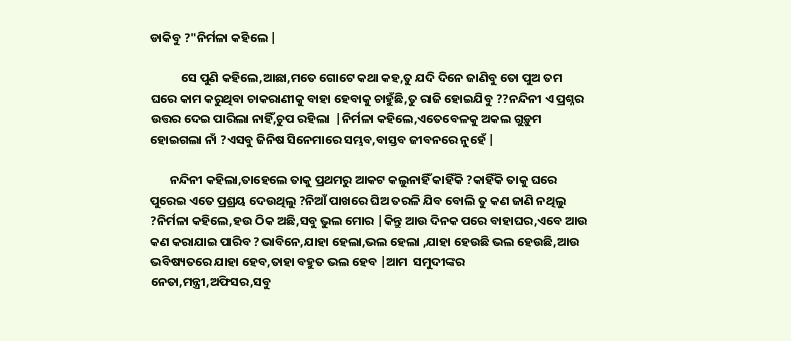ଡାକିବୁ ?"ନିର୍ମଳା କହିଲେ |

           ସେ ପୁଣି କହିଲେ,ଆଛା,ମତେ ଗୋଟେ କଥା କହ,ତୁ ଯଦି ଦିନେ ଜାଣିବୁ ତୋ ପୁଅ ତମ ଘରେ କାମ କରୁଥିବା ଚାକରାଣୀକୁ ବାହା ହେବାକୁ ଚାହୁଁଛି,ତୁ ରାଜି ହୋଇଯିବୁ ??ନନ୍ଦିନୀ ଏ ପ୍ରଶ୍ନର ଉତ୍ତର ଦେଇ ପାରିଲା ନାହିଁ,ଚୁପ ରହିଲା  |ନିର୍ମଳା କହିଲେ,ଏତେବେଳକୁ ଅକଲ ଗୁଡ଼ୁମ ହୋଇଗଲା ନାଁ ?ଏସବୁ ଜିନିଷ ସିନେମାରେ ସମ୍ଭବ,ବାସ୍ତବ ଜୀବନରେ ନୁହେଁ |

       ନନ୍ଦିନୀ କହିଲା,ତାହେଲେ ତାକୁ ପ୍ରଥମରୁ ଆକଟ କଲୁନାହିଁ କାହିଁକି ?କାହିଁକି ତାକୁ ଘରେ ପୁରେଇ ଏତେ ପ୍ରଶ୍ରୟ ଦେଉଥିଲୁ ?ନିଆଁ ପାଖରେ ଘିଅ ତରଳି ଯିବ ବୋଲି ତୁ କଣ ଜାଣି ନଥିଲୁ ?ନିର୍ମଳା କହିଲେ,ହଉ ଠିକ ଅଛି,ସବୁ ଭୁଲ ମୋର |କିନ୍ତୁ ଆଉ ଦିନକ ପରେ ବାହାଘର,ଏବେ ଆଉ କଣ କରାଯାଇ ପାରିବ ?ଭାବିନେ,ଯାହା ହେଲା,ଭଲ ହେଲା ,ଯାହା ହେଉଛି ଭଲ ହେଉଛି,ଆଉ ଭବିଷ୍ୟତରେ ଯାହା ହେବ,ତାହା ବହୁତ ଭଲ ହେବ |ଆମ  ସମୁଦୀଙ୍କର ନେତା,ମନ୍ତ୍ରୀ,ଅଫିସର,ସବୁ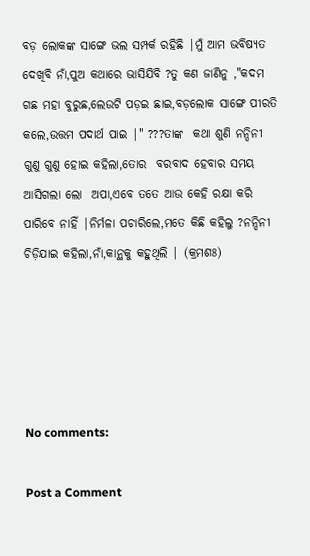ବଡ଼ ଲୋକଙ୍କ ସାଙ୍ଗେ ଭଲ ସମ୍ପର୍କ ରହିଛି |ମୁଁ ଆମ ଭବିଷ୍ୟତ ଦେଖିବି ନାଁ,ପୁଅ କଥାରେ ଭାସିଯିବି ?ତୁ କଣ ଜାଣିନୁ ,"କଦମ ଗଛ ମହା ବୁରୁଛ,ଲେଉଟି ପଡ଼ଇ ଛାଇ,ବଡ଼ଲୋକ ସାଙ୍ଗେ ପୀରତି କଲେ,ଉତ୍ତମ ପଦାର୍ଥ ପାଇ |" ???ତାଙ୍କ  କଥା ଶୁଣି ନନ୍ଦିନୀ ଗୁଣୁ ଗୁଣୁ ହୋଇ କହିଲା,ତୋର  ବରବାଦ ହେବାର ସମୟ ଆସିଗଲା ଲୋ  ଅପା,ଏବେ ତତେ ଆଉ କେହି ରକ୍ଷା କରି ପାରିବେ ନାହିଁ |ନିର୍ମଳା ପଚାରିଲେ,ମତେ କିଛି କହିଲୁ ?ନନ୍ଦିନୀ ଚିଡ଼ିଯାଇ କହିଲା,ନାଁ,କାନ୍ଥକୁ କହୁଥିଲି | (କ୍ରମଶଃ)





No comments:

Post a Comment